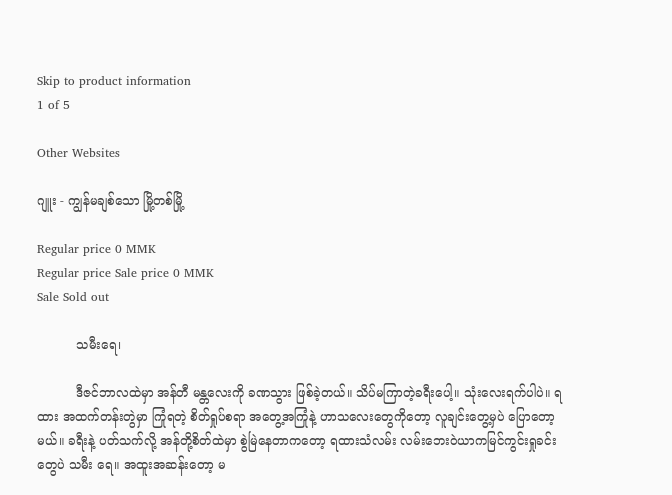Skip to product information
1 of 5

Other Websites

ဂျူး - ကျွန်မချစ်သော မြို့တစ်မြို့

Regular price 0 MMK
Regular price Sale price 0 MMK
Sale Sold out

          သမီးရေ၊

          ဒီဇင်ဘာလထဲမှာ အန်တီ မန္တလေးကို ခဏသွား ဖြစ်ခဲ့တယ်။ သိပ်မကြာတဲ့ခရီးပေါ့။ သုံးလေးရက်ပါပဲ။ ရထား အထက်တန်းတွဲမှာ ကြုံရတဲ့ စိတ်ရှုပ်စရာ အတွေ့အကြုံနဲ့ ဟာသလေးတွေကိုတော့ လူချင်းတွေ့မှပဲ ပြောတော့မယ်။ ခရီးနဲ့ ပတ်သက်လို့ အန်တို့စိတ်ထဲမှာ စွဲမြဲနေတာကတော့ ရထားသံလမ်း လမ်းဘေးဝဲယာကမြင်ကွင်းရှုခင်းတွေပဲ သမီး ရေ။ အထူးအဆန်းတော့ မ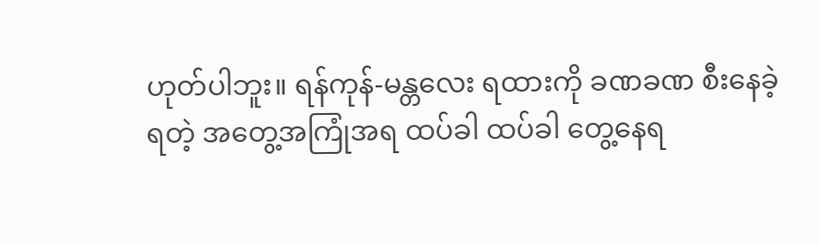ဟုတ်ပါဘူး။ ရန်ကုန်-မန္တလေး ရထားကို ခဏခဏ စီးနေခဲ့ရတဲ့ အတွေ့အကြုံအရ ထပ်ခါ ထပ်ခါ တွေ့နေရ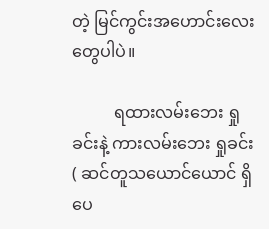တဲ့ မြင်ကွင်းအဟောင်းလေးတွေပါပဲ။

          ရထားလမ်းဘေး ရှုခင်းနဲ့ ကားလမ်းဘေး ရှုခင်း ( ဆင်တူသယောင်ယောင် ရှိပေ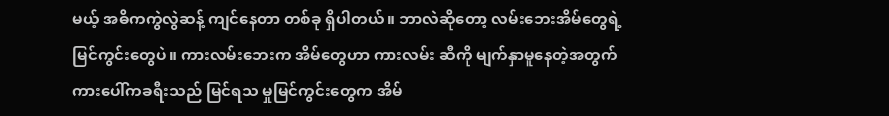မယ့် အဓိကကွဲလွဲဆန့် ကျင်နေတာ တစ်ခု ရှိပါတယ်။ ဘာလဲဆိုတော့ လမ်းဘေးအိမ်တွေရဲ့ မြင်ကွင်းတွေပဲ။ ကားလမ်းဘေးက အိမ်တွေဟာ ကားလမ်း ဆီကို မျက်နှာမူနေတဲ့အတွက် ကားပေါ်ကခရီးသည် မြင်ရသ မှုမြင်ကွင်းတွေက အိမ်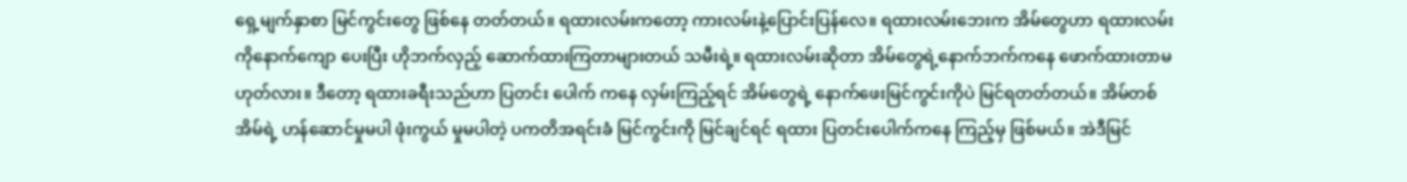ရှေ့မျက်နှာစာ မြင်ကွင်းတွေ ဖြစ်နေ တတ်တယ်။ ရထားလမ်းကတော့ ကားလမ်းနဲ့ပြောင်းပြန်လေ။ ရထားလမ်းဘေးက အိမ်တွေဟာ ရထားလမ်းကိုနောက်ကျော ပေးပြီး ဟိုဘက်လှည့် ဆောက်ထားကြတာများတယ် သမီးရဲ့။ ရထားလမ်းဆိုတာ အိမ်တွေရဲ့နောက်ဘက်ကနေ ဖောက်ထားတာမဟုတ်လား။ ဒီတော့ ရထားခရီးသည်ဟာ ပြတင်း ပေါက် ကနေ လှမ်းကြည့်ရင် အိမ်တွေရဲ့ နောက်ဖေးမြင်ကွင်းကိုပဲ မြင်ရတတ်တယ်။ အိမ်တစ်အိမ်ရဲ့ ဟန်ဆောင်မှုမပါ ဖုံးကွယ် မှုမပါတဲ့ ပကတိအရင်းခံ မြင်ကွင်းကို မြင်ချင်ရင် ရထား ပြတင်းပေါက်ကနေ ကြည့်မှ ဖြစ်မယ်။ အဲဒီမြင်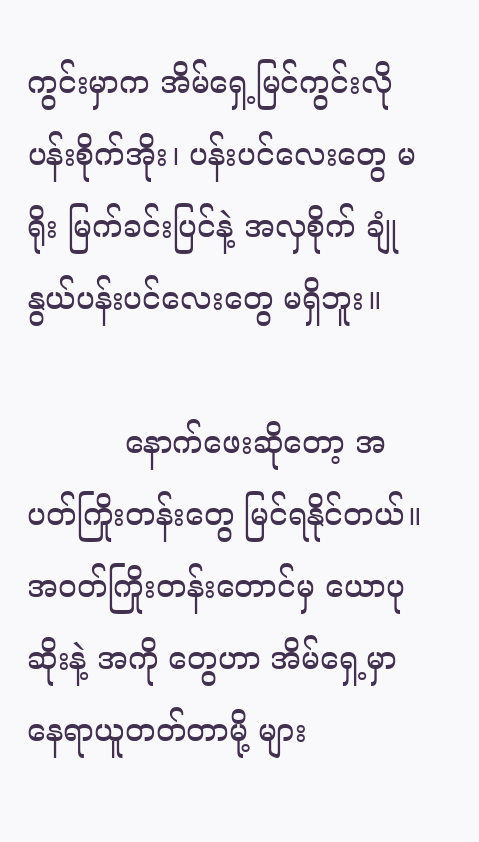ကွင်းမှာက အိမ်ရှေ့မြင်ကွင်းလို ပန်းစိုက်အိုး၊ ပန်းပင်လေးတွေ မရိုး မြက်ခင်းပြင်နဲ့ အလှစိုက် ချုံနွယ်ပန်းပင်လေးတွေ မရှိဘူး။

          နောက်ဖေးဆိုတော့ အပတ်ကြိုးတန်းတွေ မြင်ရနိုင်တယ်။ အဝတ်ကြိုးတန်းတောင်မှ ယောပုဆိုးနဲ့ အကို တွေဟာ အိမ်ရှေ့မှာ နေရာယူတတ်တာမို့ များ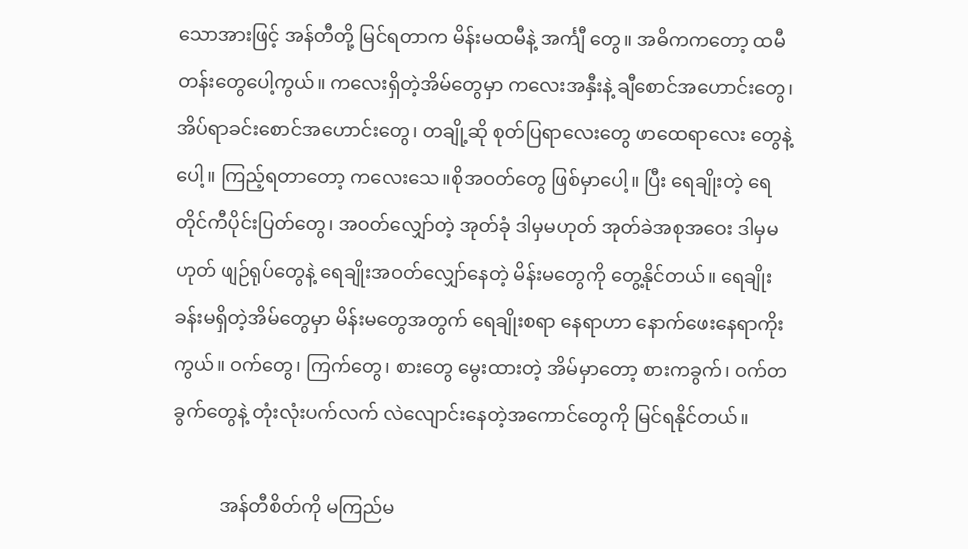သောအားဖြင့် အန်တီတို့ မြင်ရတာက မိန်းမထမီနဲ့ အင်္ကျီ တွေ။ အဓိကကတော့ ထမီတန်းတွေပေါ့ကွယ်။ ကလေးရှိတဲ့အိမ်တွေမှာ ကလေးအနှီးနဲ့ ချီစောင်အဟောင်းတွေ၊ အိပ်ရာခင်းစောင်အဟောင်းတွေ၊ တချို့ဆို စုတ်ပြရာလေးတွေ ဖာထေရာလေး တွေနဲ့ပေါ့။ ကြည့်ရတာတော့ ကလေးသေ။စိုအဝတ်တွေ ဖြစ်မှာပေါ့။ ပြီး ရေချိုးတဲ့ ရေတိုင်ကီပိုင်းပြတ်တွေ၊ အဝတ်လျှော်တဲ့ အုတ်ခုံ ဒါမှမဟုတ် အုတ်ခဲအစုအဝေး ဒါမှမဟုတ် ဖျဉ်ရုပ်တွေနဲ့ ရေချိုးအဝတ်လျှော်နေတဲ့ မိန်းမတွေကို တွေ့နိုင်တယ်။ ရေချိုးခန်းမရှိတဲ့အိမ်တွေမှာ မိန်းမတွေအတွက် ရေချိုးစရာ နေရာဟာ နောက်ဖေးနေရာကိုးကွယ်။ ဝက်တွေ၊ ကြက်တွေ၊ စားတွေ မွေးထားတဲ့ အိမ်မှာတော့ စားကခွက်၊ ဝက်တခွက်တွေနဲ့ တုံးလုံးပက်လက် လဲလျောင်းနေတဲ့အကောင်တွေကို မြင်ရနိုင်တယ်။

          အန်တီစိတ်ကို မကြည်မ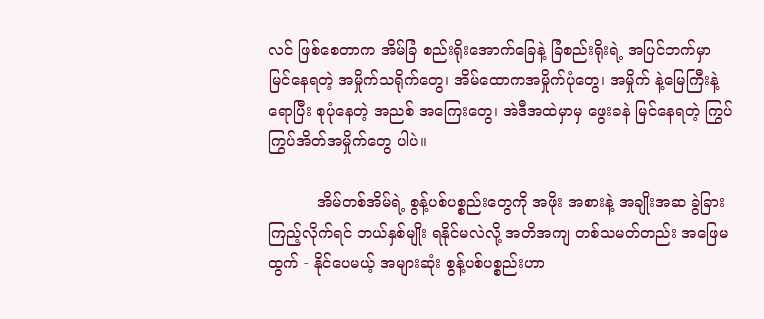လင် ဖြစ်စေတာက အိမ်ခြံ စည်းရိုးအောက်ခြေနဲ့ ခြံစည်းရိုးရဲ့ အပြင်ဘက်မှာ မြင်နေရတဲ့ အမှိုက်သရိုက်တွေ၊ အိမ်ထောကအမှိုက်ပုံတွေ၊ အမှိုက် နဲ့မြေကြီးနဲ့ ရောပြီး စုပုံနေတဲ့ အညစ် အကြေးတွေ၊ အဲဒီအထဲမှာမှ ဖွေးခနဲ မြင်နေရတဲ့ ကြွပ်ကြွပ်အိတ်အမှိုက်တွေ ပါပဲ။

          အိမ်တစ်အိမ်ရဲ့ စွန့်ပစ်ပစ္စည်းတွေကို အဖိုး အစားနဲ့ အချိုးအဆ ခွဲခြားကြည့်လိုက်ရင် ဘယ်နှစ်မျိုး ရနိုင်မလဲလို့ အတိအကျ တစ်သမတ်တည်း အဖြေမထွက် - နိုင်ပေမယ့် အများဆုံး စွန့်ပစ်ပစ္စည်းဟာ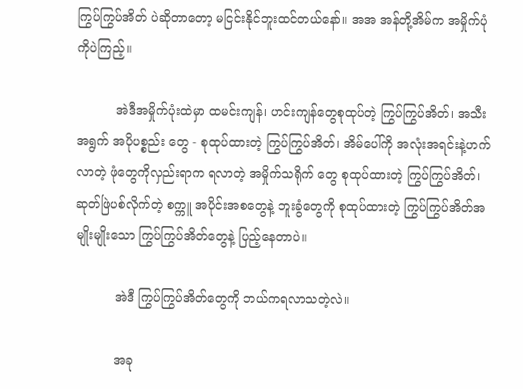ကြွပ်ကြွပ်အိတ် ပဲဆိုတာတော့ မငြင်းနိုင်ဘူးထင်တယ်နော်။ အအ အန်တို့အိမ်က အမှိုက်ပုံကိုပဲကြည့်။

          အဲဒီအမှိုက်ပုံးထဲမှာ ထမင်းကျန်၊ ဟင်းကျန်တွေစုထုပ်တဲ့ ကြွပ်ကြွပ်အိတ်၊ အသီးအရွက် အပိုပစ္စည်း တွေ - စုထုပ်ထားတဲ့ ကြွပ်ကြွပ်အိတ်၊ အိမ်ပေါ်ကို အလုံးအရင်းနဲ့ဟက်လာတဲ့ ဖုံတွေကိုလှည်းရာက ရလာတဲ့ အမှိုက်သရိုက် တွေ စုထုပ်ထားတဲ့ ကြွပ်ကြွပ်အိတ်၊ ဆုတ်ဖြဲပစ်လိုက်တဲ့ စက္ကူ အပိုင်းအစတွေနဲ့ ဘူးခွံတွေကို စုထုပ်ထားတဲ့ ကြွပ်ကြွပ်အိတ်အမျိုးမျိုးသော ကြွပ်ကြွပ်အိတ်တွေနဲ့ ပြည့်နေတာပဲ။

          အဲဒီ ကြွပ်ကြွပ်အိတ်တွေကို ဘယ်ကရလာသတဲ့လဲ။

          အခု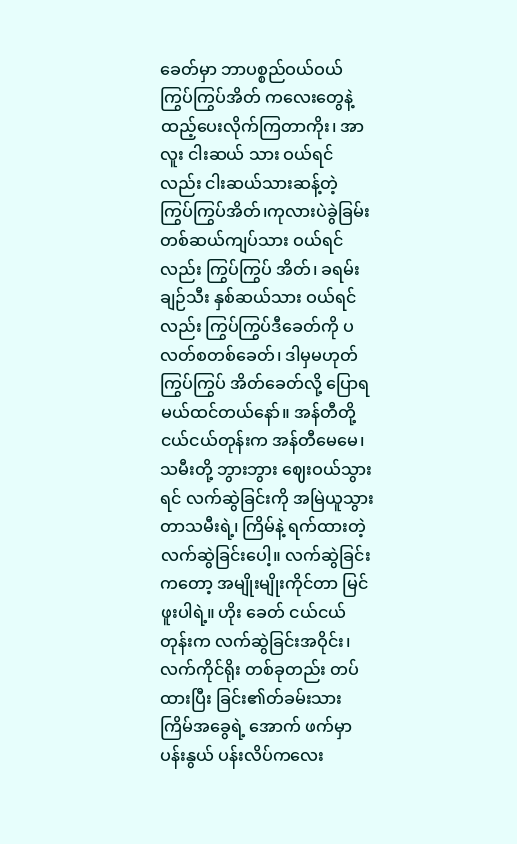ခေတ်မှာ ဘာပစ္စည်ဝယ်ဝယ် ကြွပ်ကြွပ်အိတ် ကလေးတွေနဲ့ ထည့်ပေးလိုက်ကြတာကိုး၊ အာလူး ငါးဆယ် သား ဝယ်ရင်လည်း ငါးဆယ်သားဆန့်တဲ့ ကြွပ်ကြွပ်အိတ်၊ကုလားပဲခွဲခြမ်း တစ်ဆယ်ကျပ်သား ဝယ်ရင်လည်း ကြွပ်ကြွပ် အိတ်၊ ခရမ်းချဉ်သီး နှစ်ဆယ်သား ဝယ်ရင်လည်း ကြွပ်ကြွပ်ဒီခေတ်ကို ပလတ်စတစ်ခေတ်၊ ဒါမှမဟုတ် ကြွပ်ကြွပ် အိတ်ခေတ်လို့ ပြောရမယ်ထင်တယ်နော်။ အန်တီတို့ ငယ်ငယ်တုန်းက အန်တီမေမေ၊ သမီးတို့ ဘွားဘွား ဈေးဝယ်သွားရင် လက်ဆွဲခြင်းကို အမြဲယူသွား တာသမီးရဲ့၊ ကြိမ်နဲ့ ရက်ထားတဲ့ လက်ဆွဲခြင်းပေါ့။ လက်ဆွဲခြင်းကတော့ အမျိုးမျိုးကိုင်တာ မြင်ဖူးပါရဲ့။ ဟိုး ခေတ် ငယ်ငယ်တုန်းက လက်ဆွဲခြင်းအဝိုင်း၊ လက်ကိုင်ရိုး တစ်ခုတည်း တပ်ထားပြီး ခြင်း၏တ်ခမ်းသား ကြိမ်အခွေရဲ့ အောက် ဖက်မှာ ပန်းနွယ် ပန်းလိပ်ကလေး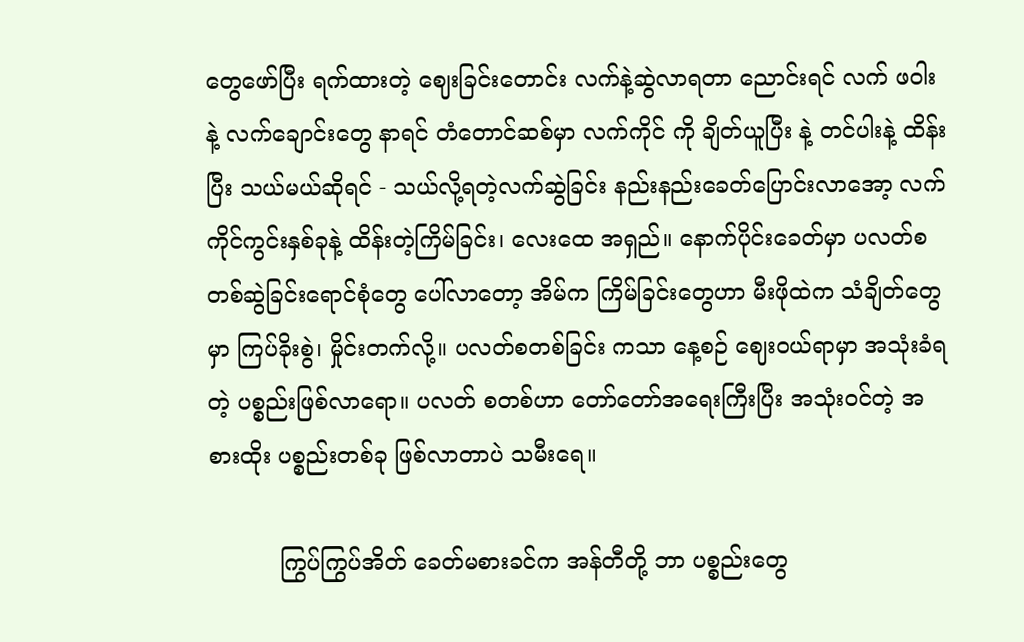တွေဖော်ပြီး ရက်ထားတဲ့ ဈေးခြင်းတောင်း လက်နဲ့ဆွဲလာရတာ ညောင်းရင် လက် ဖဝါးနဲ့ လက်ချောင်းတွေ နာရင် တံတောင်ဆစ်မှာ လက်ကိုင် ကို ချိတ်ယူပြီး နဲ့ တင်ပါးနဲ့ ထိန်းပြီး သယ်မယ်ဆိုရင် - သယ်လို့ရတဲ့လက်ဆွဲခြင်း နည်းနည်းခေတ်ပြောင်းလာအော့ လက်ကိုင်ကွင်းနှစ်ခုနဲ့ ထိန်းတဲ့ကြိမ်ခြင်း၊ လေးထေ အရှည်။ နောက်ပိုင်းခေတ်မှာ ပလတ်စတစ်ဆွဲခြင်းရောင်စုံတွေ ပေါ်လာတော့ အိမ်က ကြိမ်ခြင်းတွေဟာ မီးဖိုထဲက သံချိတ်တွေမှာ ကြပ်ခိုးစွဲ၊ မှိုင်းတက်လို့။ ပလတ်စတစ်ခြင်း ကသာ နေ့စဉ် ဈေးဝယ်ရာမှာ အသုံးခံရတဲ့ ပစ္စည်းဖြစ်လာရော။ ပလတ် စတစ်ဟာ တော်တော်အရေးကြီးပြီး အသုံးဝင်တဲ့ အစားထိုး ပစ္စည်းတစ်ခု ဖြစ်လာတာပဲ သမီးရေ။

          ကြွပ်ကြွပ်အိတ် ခေတ်မစားခင်က အန်တီတို့ ဘာ ပစ္စည်းတွေ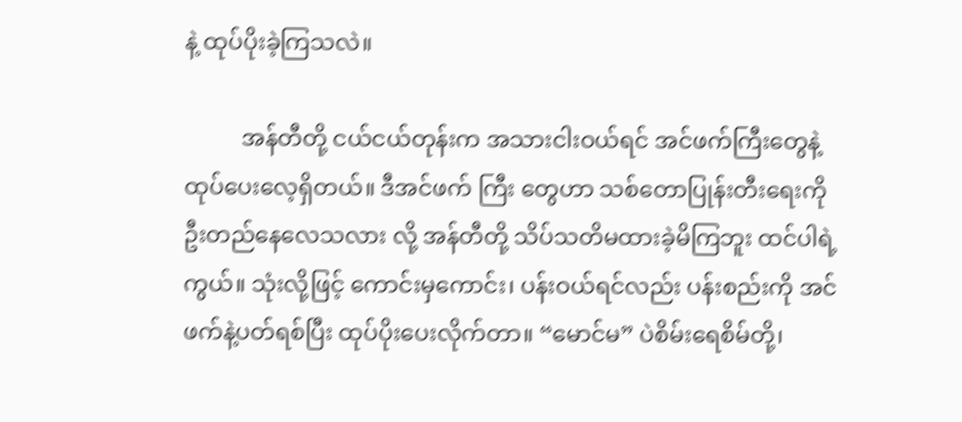နဲ့ ထုပ်ပိုးခဲ့ကြသလဲ။

          အန်တီတို့ ငယ်ငယ်တုန်းက အသားငါးဝယ်ရင် အင်ဖက်ကြီးတွေနဲ့ ထုပ်ပေးလေ့ရှိတယ်။ ဒီအင်ဖက် ကြီး တွေဟာ သစ်တောပြုန်းတီးရေးကို ဦးတည်နေလေသလား လို့ အန်တီတို့ သိပ်သတိမထားခဲ့မိကြဘူး ထင်ပါရဲ့ကွယ်။ သုံးလို့ဖြင့် ကောင်းမှကောင်း၊ ပန်းဝယ်ရင်လည်း ပန်းစည်းကို အင်ဖက်နဲ့ပတ်ရစ်ပြီး ထုပ်ပိုးပေးလိုက်တာ။ “မောင်မ” ပဲစိမ်းရေစိမ်တို့၊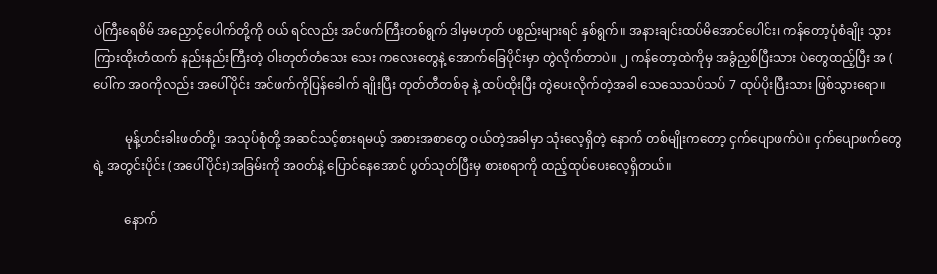ပဲကြီးရေစိမ် အညှောင့်ပေါက်တို့ကို ဝယ် ရင်လည်း အင်ဖက်ကြီးတစ်ရွက် ဒါမှမဟုတ် ပစ္စည်းများရင် နှစ်ရွက်။ အနားချင်းထပ်မိအောင်ပေါင်း၊ ကန်တော့ပုံစံချိုး သွားကြားထိုးတံထက် နည်းနည်းကြီးတဲ့ ဝါးတုတ်တံသေး သေး ကလေးတွေနဲ့ အောက်ခြေပိုင်းမှာ တွဲလိုက်တာပဲ။ ၂ ကန်တော့ထဲကိုမှ အခွံညှစ်ပြီးသား ပဲတွေထည့်ပြီး အ ( ပေါ်က အဝကိုလည်း အပေါ်ပိုင်း အင်ဖက်ကိုပြန်ခေါက် ချိုးပြီး တုတ်တီတစ်ခု နဲ့ ထပ်ထိုးပြီး တွဲပေးလိုက်တဲ့အခါ သေသေသပ်သပ် 7 ထုပ်ပိုးပြီးသား ဖြစ်သွားရော။

          မုန့်ဟင်းခါးဖတ်တို့၊ အသုပ်စုံတို့ အဆင်သင့်စားရမယ့် အစားအစာတွေ ဝယ်တဲ့အခါမှာ သုံးလေ့ရှိတဲ့ နောက် တစ်မျိုးကတော့ ငှက်ပျောဖက်ပဲ။ ငှက်ပျောဖက်တွေရဲ့ အတွင်းပိုင်း (အပေါ်ပိုင်း)အခြမ်းကို အဝတ်နဲ့ ပြောင်နေအောင် ပွတ်သုတ်ပြီးမှ စားစရာကို ထည့်ထုပ်ပေးလေ့ရှိတယ်။

          နောက်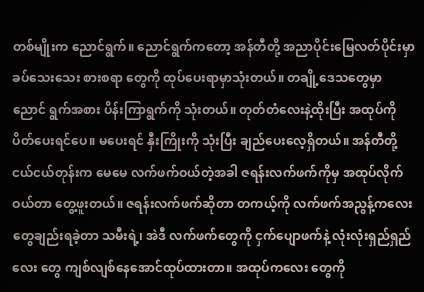တစ်မျိုးက ညောင်ရွက်။ ညောင်ရွက်ကတော့ အန်တီတို့ အညာပိုင်းမြေလတ်ပိုင်းမှာ ခပ်သေးသေး စားစရာ တွေကို ထုပ်ပေးရာမှာသုံးတယ်။ တချို့ဒေသတွေမှာ ညောင် ရွက်အစား ပိန်းကြာရွက်ကို သုံးတယ်။ တုတ်တံလေးနဲ့ထိုးပြီး အထုပ်ကို ပိတ်ပေးရင်ပေ။ မပေးရင် နှီးကြိုးကို သုံးပြီး ချည်ပေးလေ့ရှိတယ်။ အန်တီတို့ ငယ်ငယ်တုန်းက မေမေ လက်ဖက်ဝယ်တဲ့အခါ ဇရန်းလက်ဖက်ကိုမှ အထုပ်လိုက် ဝယ်တာ တွေ့ဖူးတယ်။ ဇရန်းလက်ဖက်ဆိုတာ တကယ့်ကို လက်ဖက်အညွန့်ကလေးတွေချည်းရခဲ့တာ သမီးရဲ့၊ အဲဒီ လက်ဖက်တွေကို ငှက်ပျောဖက်နဲ့ လုံးလုံးရှည်ရှည်လေး တွေ ကျစ်လျစ်နေအောင်ထုပ်ထားတာ။ အထုပ်ကလေး တွေကို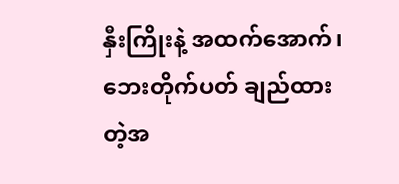နှီးကြိုးနဲ့ အထက်အောက်၊ ဘေးတိုက်ပတ် ချည်ထား တဲ့အ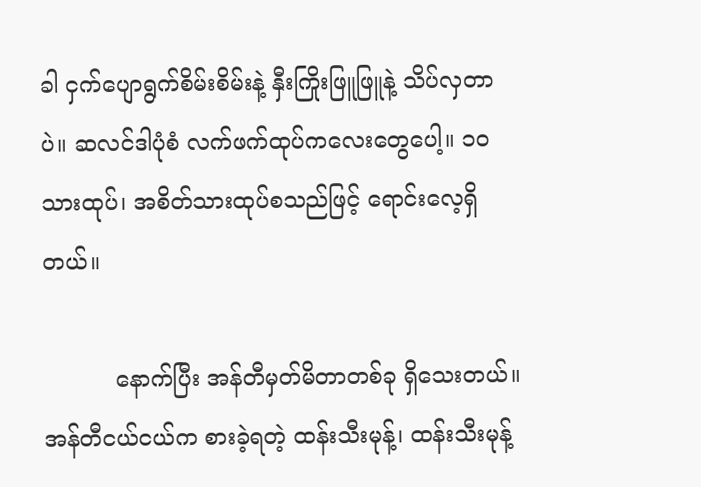ခါ ငှက်ပျောရွက်စိမ်းစိမ်းနဲ့ နှီးကြိုးဖြူဖြူနဲ့ သိပ်လှတာပဲ။ ဆလင်ဒါပုံစံ လက်ဖက်ထုပ်ကလေးတွေပေါ့။ ၁၀ သားထုပ်၊ အစိတ်သားထုပ်စသည်ဖြင့် ရောင်းလေ့ရှိတယ်။

          နောက်ပြီး အန်တီမှတ်မိတာတစ်ခု ရှိသေးတယ်။ အန်တီငယ်ငယ်က စားခဲ့ရတဲ့ ထန်းသီးမုန့်၊ ထန်းသီးမုန့်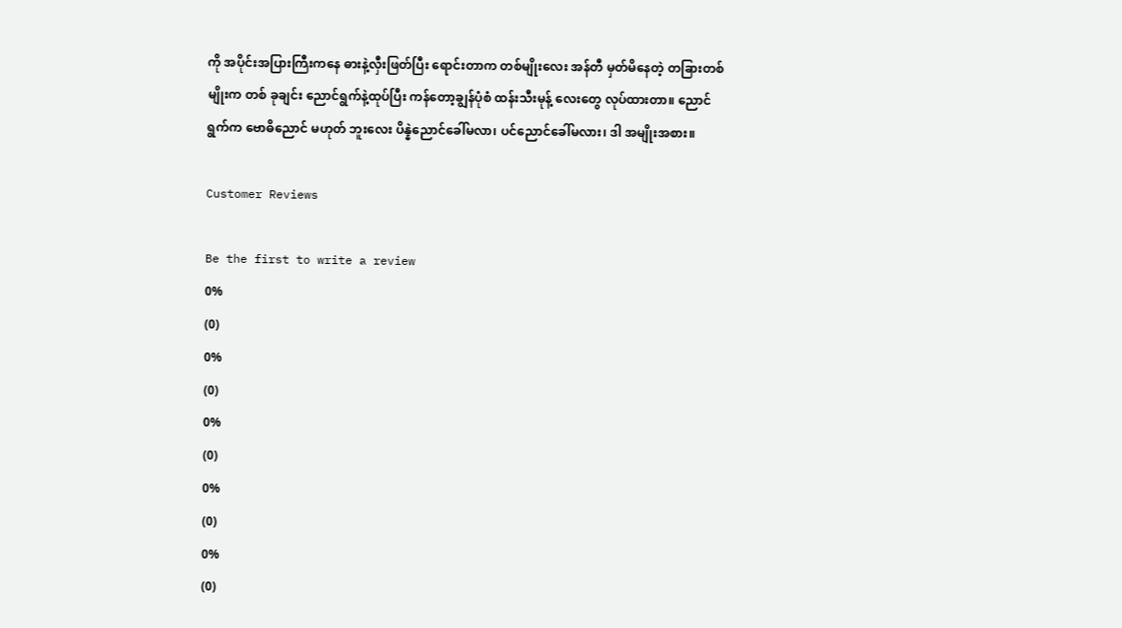ကို အပိုင်းအပြားကြီးကနေ ဓားနဲ့လှီးဖြတ်ပြီး ရောင်းတာက တစ်မျိုးလေး အန်တီ မှတ်မိနေတဲ့ တခြားတစ်မျိုးက တစ် ခုချင်း ညောင်ရွက်နဲ့ထုပ်ပြီး ကန်တော့ချွန်ပုံစံ ထန်းသီးမုန့် လေးတွေ လုပ်ထားတာ။ ညောင်ရွက်က ဗောဓိညောင် မဟုတ် ဘူးလေး ပိန္နဲညောင်ခေါ်မလာ၊ ပင်ညောင်ခေါ်မလား၊ ဒါ အမျိုးအစား။

Customer Reviews

Be the first to write a review
0%
(0)
0%
(0)
0%
(0)
0%
(0)
0%
(0)